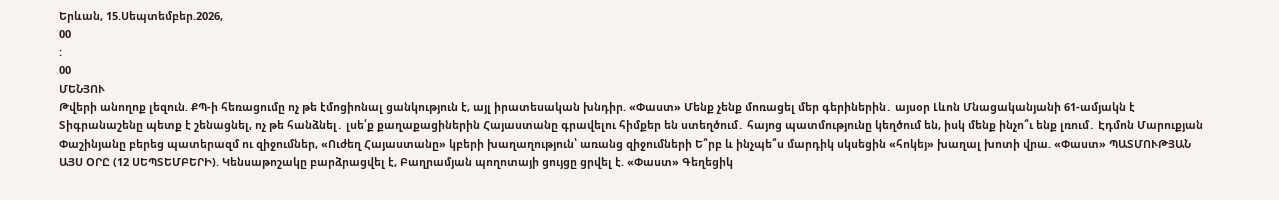Երևան, 15.Սեպտեմբեր.2026,
00
:
00
ՄԵՆՅՈՒ
Թվերի անողոք լեզուն. ՔՊ-ի հեռացումը ոչ թե էմոցիոնալ ցանկություն է, այլ իրատեսական խնդիր. «Փաստ» Մենք չենք մոռացել մեր գերիներին․ այսօր Լևոն Մնացականյանի 61-ամյակն է Տիգրանաշենը պետք է շենացնել, ոչ թե հանձնել․ լսե՛ք քաղաքացիներին Հայաստանը գրավելու հիմքեր են ստեղծում․ հայոց պատմությունը կեղծում են, իսկ մենք ինչո՞ւ ենք լռում․ Էդմոն Մարուքյան Փաշինյանը բերեց պատերազմ ու զիջումներ, «Ուժեղ Հայաստանը» կբերի խաղաղություն՝ առանց զիջումների Ե՞րբ և ինչպե՞ս մարդիկ սկսեցին «հոկեյ» խաղալ խոտի վրա. «Փաստ» ՊԱՏՄՈՒԹՅԱՆ ԱՅՍ ՕՐԸ (12 ՍԵՊՏԵՄԲԵՐԻ). Կենսաթոշակը բարձրացվել է, Բաղրամյան պողոտայի ցույցը ցրվել է. «Փաստ» Գեղեցիկ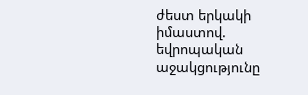ժեստ երկակի իմաստով. եվրոպական աջակցությունը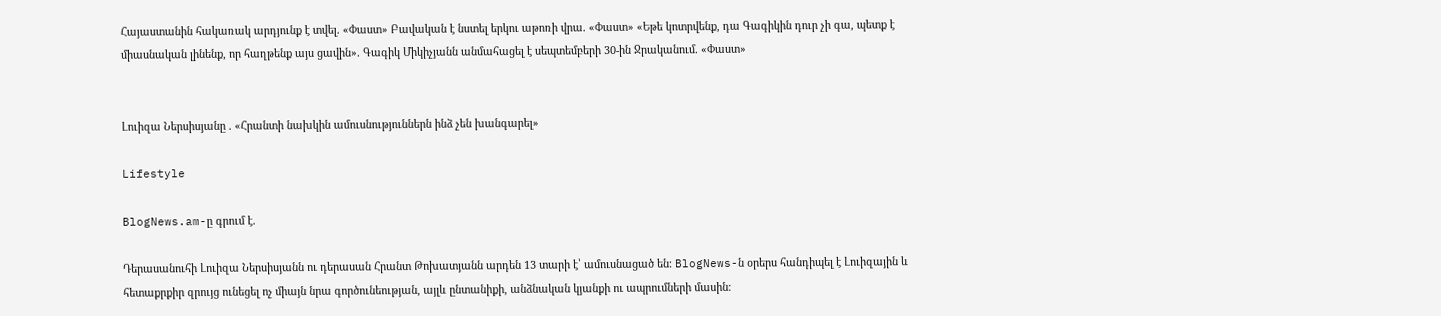Հայաստանին հակառակ արդյունք է տվել. «Փաստ» Բավական է նստել երկու աթոռի վրա. «Փաստ» «Եթե կոտրվենք, դա Գագիկին դուր չի գա, պետք է միասնական լինենք, որ հաղթենք այս ցավին». Գագիկ Միկիչյանն անմահացել է սեպտեմբերի 30-ին Ջրականում. «Փաստ»


Լուիզա Ներսիսյանը . «Հրանտի նախկին ամուսնություններն ինձ չեն խանգարել»

Lifestyle

BlogNews.am-ը գրում է.

Դերասանուհի Լուիզա Ներսիսյանն ու դերասան Հրանտ Թոխատյանն արդեն 13 տարի է՝ ամուսնացած են։ BlogNews-ն օրերս հանդիպել է Լուիզային և հետաքրքիր զրույց ունեցել ոչ միայն նրա գործունեության, այլև ընտանիքի, անձնական կյանքի ու ապրումների մասին։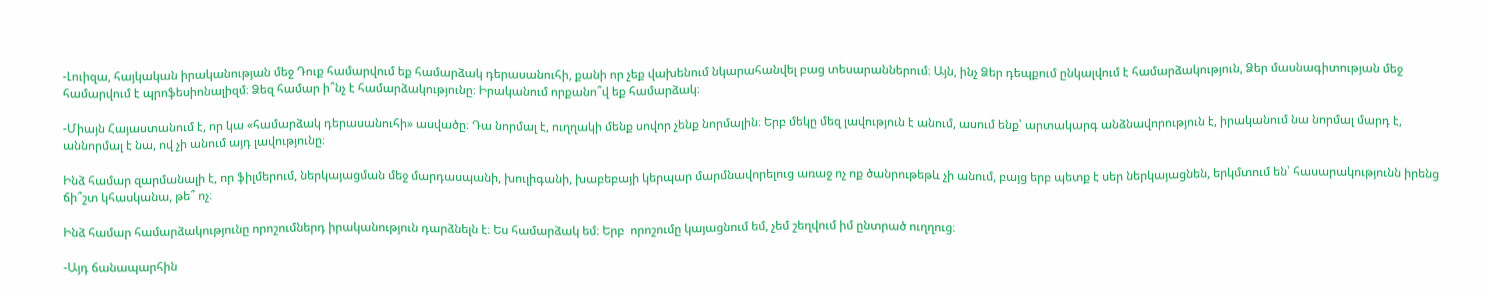-Լուիզա, հայկական իրականության մեջ Դուք համարվում եք համարձակ դերասանուհի, քանի որ չեք վախենում նկարահանվել բաց տեսարաններում։ Այն, ինչ Ձեր դեպքում ընկալվում է համարձակություն, Ձեր մասնագիտության մեջ համարվում է պրոֆեսիոնալիզմ։ Ձեզ համար ի՞նչ է համարձակությունը։ Իրականում որքանո՞վ եք համարձակ։

-Միայն Հայաստանում է, որ կա «համարձակ դերասանուհի» ասվածը։ Դա նորմալ է, ուղղակի մենք սովոր չենք նորմալին։ Երբ մեկը մեզ լավություն է անում, ասում ենք՝ արտակարգ անձնավորություն է, իրականում նա նորմալ մարդ է, աննորմալ է նա, ով չի անում այդ լավությունը։

Ինձ համար զարմանալի է, որ ֆիլմերում, ներկայացման մեջ մարդասպանի, խուլիգանի, խաբեբայի կերպար մարմնավորելուց առաջ ոչ ոք ծանրութեթև չի անում, բայց երբ պետք է սեր ներկայացնեն, երկմտում են՝ հասարակությունն իրենց ճի՞շտ կհասկանա, թե՞ ոչ։

Ինձ համար համարձակությունը որոշումներդ իրականություն դարձնելն է։ Ես համարձակ եմ։ Երբ  որոշումը կայացնում եմ, չեմ շեղվում իմ ընտրած ուղղուց։

-Այդ ճանապարհին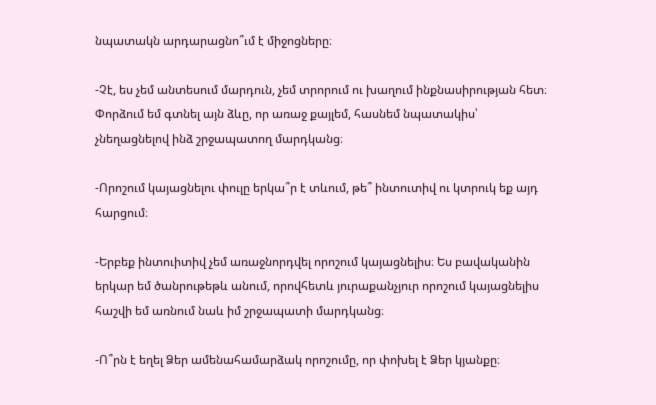նպատակն արդարացնո՞ւմ է միջոցները։

-Չէ, ես չեմ անտեսում մարդուն, չեմ տրորում ու խաղում ինքնասիրության հետ։ Փորձում եմ գտնել այն ձևը, որ առաջ քայլեմ, հասնեմ նպատակիս՝ չնեղացնելով ինձ շրջապատող մարդկանց։

-Որոշում կայացնելու փուլը երկա՞ր է տևում, թե՞ ինտուտիվ ու կտրուկ եք այդ հարցում։

-Երբեք ինտուիտիվ չեմ առաջնորդվել որոշում կայացնելիս։ Ես բավականին երկար եմ ծանրութեթև անում, որովհետև յուրաքանչյուր որոշում կայացնելիս հաշվի եմ առնում նաև իմ շրջապատի մարդկանց։

-Ո՞րն է եղել Ձեր ամենահամարձակ որոշումը, որ փոխել է Ձեր կյանքը։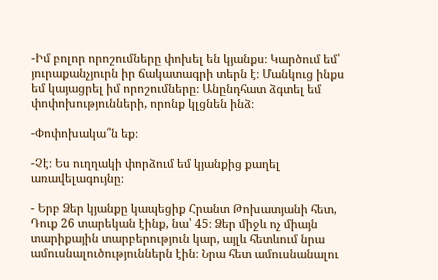-Իմ բոլոր որոշումները փոխել են կյանքս։ Կարծում եմ՝ յուրաքանչյուրն իր ճակատագրի տերն է։ Մանկուց ինքս եմ կայացրել իմ որոշումները։ Անընդհատ ձգտել եմ փոփոխությունների, որոնք կլցնեն ինձ։

-Փոփոխակա՞ն եք։

-Չէ։ Ես ուղղակի փորձում եմ կյանքից քաղել առավելագույնը։

- Երբ Ձեր կյանքը կապեցիք Հրանտ Թոխատյանի հետ, Դուք 26 տարեկան էինք, նա՝ 45։ Ձեր միջև ոչ միայն տարիքային տարբերություն կար, այլև հետևում նրա ամուսնալուծություններն էին։ Նրա հետ ամուսնանալու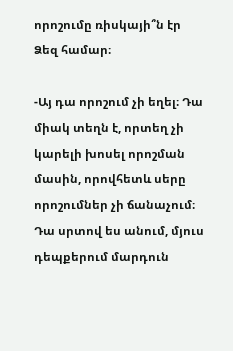որոշումը ռիսկայի՞ն էր Ձեզ համար։

-Այ դա որոշում չի եղել։ Դա միակ տեղն է, որտեղ չի կարելի խոսել որոշման մասին, որովհետև սերը որոշումներ չի ճանաչում։ Դա սրտով ես անում, մյուս դեպքերում մարդուն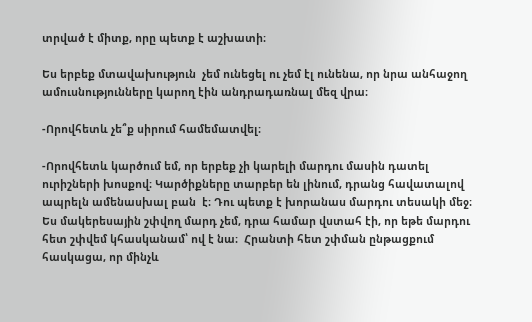տրված է միտք, որը պետք է աշխատի։

Ես երբեք մտավախություն  չեմ ունեցել ու չեմ էլ ունենա, որ նրա անհաջող ամուսնությունները կարող էին անդրադառնալ մեզ վրա։

-Որովհետև չե՞ք սիրում համեմատվել։

-Որովհետև կարծում եմ, որ երբեք չի կարելի մարդու մասին դատել ուրիշների խոսքով։ Կարծիքները տարբեր են լինում, դրանց հավատալով ապրելն ամենասխալ բան  է։ Դու պետք է խորանաս մարդու տեսակի մեջ։ Ես մակերեսային շփվող մարդ չեմ, դրա համար վստահ էի, որ եթե մարդու հետ շփվեմ կհասկանամ՝ ով է նա։  Հրանտի հետ շփման ընթացքում հասկացա, որ մինչև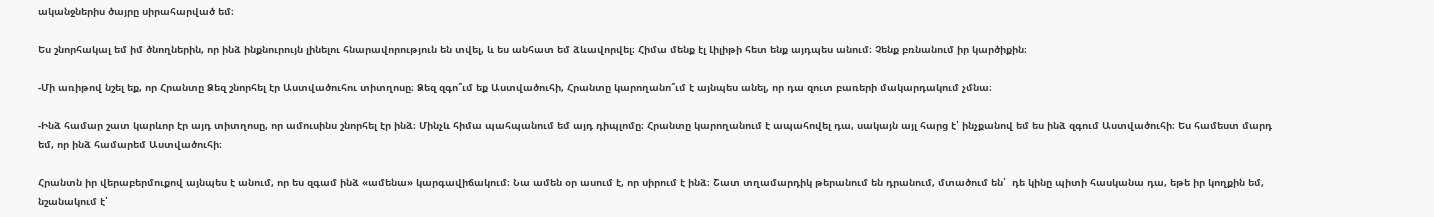ականջներիս ծայրը սիրահարված եմ։

Ես շնորհակալ եմ իմ ծնողներին, որ ինձ ինքնուրույն լինելու հնարավորություն են տվել, և ես անհատ եմ ձևավորվել։ Հիմա մենք էլ Լիլիթի հետ ենք այդպես անում։ Չենք բռնանում իր կարծիքին։

-Մի առիթով նշել եք, որ Հրանտը Ձեզ շնորհել էր Աստվածուհու տիտղոսը։ Ձեզ զգո՞ւմ եք Աստվածուհի, Հրանտը կարողանո՞ւմ է այնպես անել, որ դա զուտ բառերի մակարդակում չմնա։

-Ինձ համար շատ կարևոր էր այդ տիտղոսը, որ ամուսինս շնորհել էր ինձ։ Մինչև հիմա պահպանում եմ այդ դիպլոմը։ Հրանտը կարողանում է ապահովել դա, սակայն այլ հարց է՝ ինչքանով եմ ես ինձ զգում Աստվածուհի։ Ես համեստ մարդ եմ, որ ինձ համարեմ Աստվածուհի։

Հրանտն իր վերաբերմուքով այնպես է անում, որ ես զգամ ինձ «ամենա» կարգավիճակում։ Նա ամեն օր ասում է, որ սիրում է ինձ։ Շատ տղամարդիկ թերանում են դրանում, մտածում են՝  դե կինը պիտի հասկանա դա, եթե իր կողքին եմ, նշանակում է՝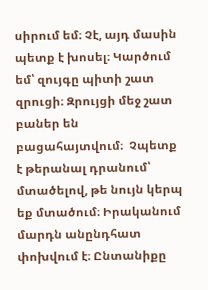սիրում եմ։ Չէ, այդ մասին պետք է խոսել։ Կարծում եմ՝ զույգը պիտի շատ զրուցի։ Զրույցի մեջ շատ բաներ են բացահայտվում։  Չպետք է թերանալ դրանում՝ մտածելով, թե նույն կերպ եք մտածում։ Իրականում մարդն անընդհատ փոխվում է։ Ընտանիքը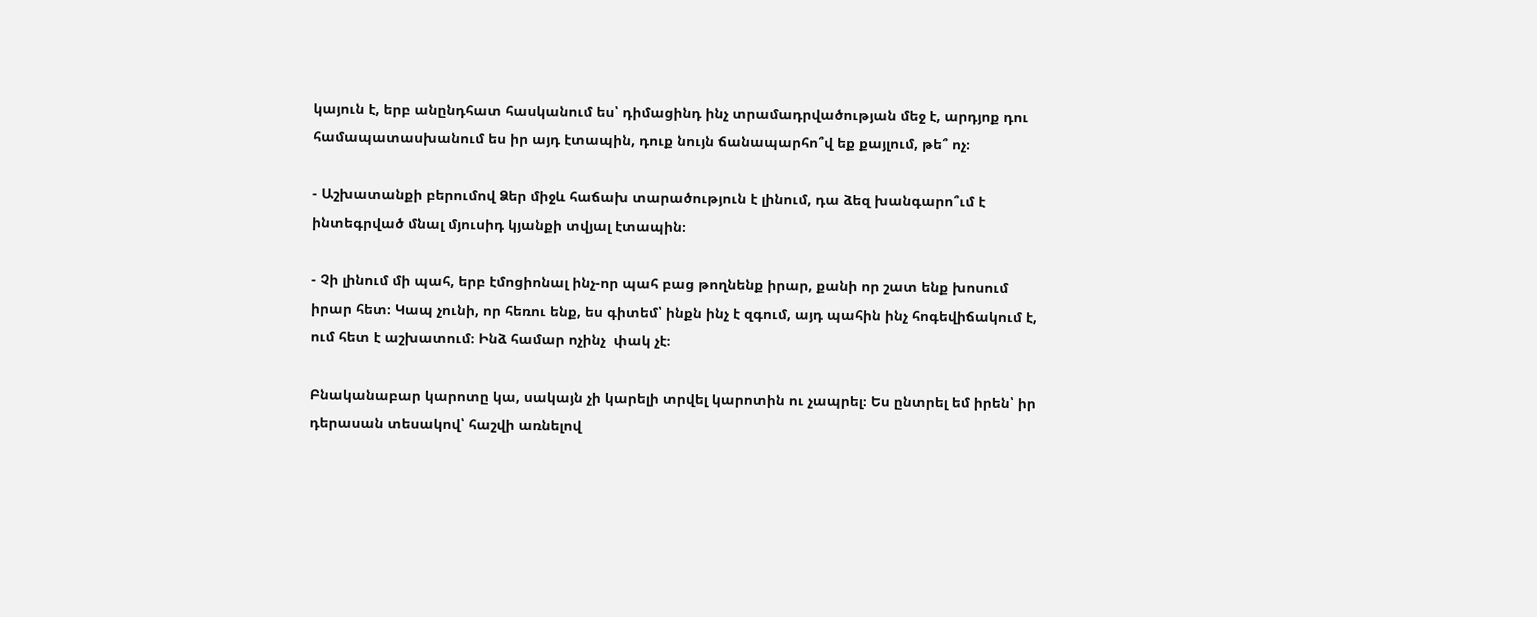կայուն է, երբ անընդհատ հասկանում ես՝ դիմացինդ ինչ տրամադրվածության մեջ է, արդյոք դու համապատասխանում ես իր այդ էտապին, դուք նույն ճանապարհո՞վ եք քայլում, թե՞ ոչ։

- Աշխատանքի բերումով Ձեր միջև հաճախ տարածություն է լինում, դա ձեզ խանգարո՞ւմ է ինտեգրված մնալ մյուսիդ կյանքի տվյալ էտապին։

- Չի լինում մի պահ, երբ էմոցիոնալ ինչ-որ պահ բաց թողնենք իրար, քանի որ շատ ենք խոսում իրար հետ։ Կապ չունի, որ հեռու ենք, ես գիտեմ՝ ինքն ինչ է զգում, այդ պահին ինչ հոգեվիճակում է, ում հետ է աշխատում։ Ինձ համար ոչինչ  փակ չէ։

Բնականաբար կարոտը կա, սակայն չի կարելի տրվել կարոտին ու չապրել։ Ես ընտրել եմ իրեն՝ իր դերասան տեսակով՝ հաշվի առնելով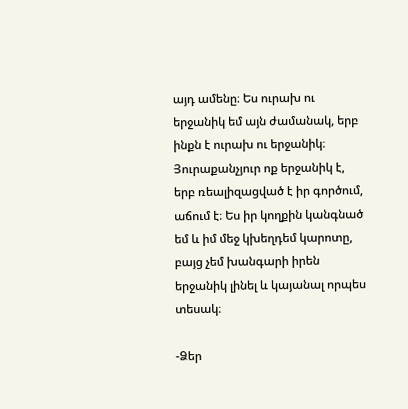այդ ամենը։ Ես ուրախ ու երջանիկ եմ այն ժամանակ, երբ ինքն է ուրախ ու երջանիկ։ Յուրաքանչյուր ոք երջանիկ է, երբ ռեալիզացված է իր գործում, աճում է։ Ես իր կողքին կանգնած եմ և իմ մեջ կխեղդեմ կարոտը, բայց չեմ խանգարի իրեն  երջանիկ լինել և կայանալ որպես տեսակ։

-Ձեր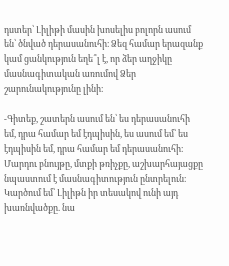դստեր՝ Լիլիթի մասին խոսելիս բոլորն ասում են՝ ծնված դերասանուհի։ Ձեզ համար երազանք կամ ցանկություն եղե՞լ է, որ ձեր աղջիկը մասնագիտական առումով Ձեր շարունակությունը լինի։

-Գիտեք, շատերն ասում են՝ ես դերասանուհի եմ, դրա համար եմ էդպիսին, ես ասում եմ՝ ես էդպիսին եմ, դրա համար եմ դերասանուհի։ Մարդու բնույթը, մտքի թռիչքը, աշխարհայացքը նպաստում է մասնագիտություն ընտրելուն։ Կարծում եմ՝ Լիլիթն իր տեսակով ունի այդ խառնվածքը. նա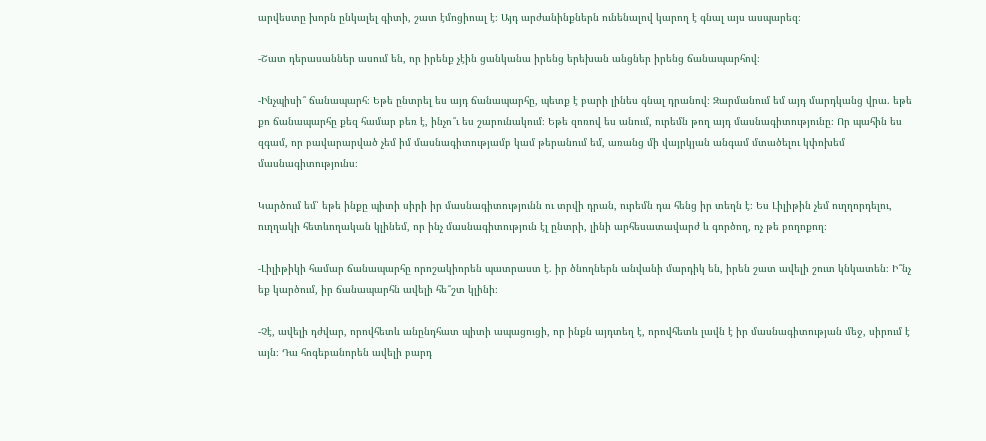արվեստը խորն ընկալել գիտի, շատ էմոցիոալ է։ Այդ արժանինքներն ունենալով կարող է գնալ այս ասպարեզ։

-Շատ դերասաններ ասում են, որ իրենք չէին ցանկանա իրենց երեխան անցներ իրենց ճանապարհով։

-Ինչպիսի՞ ճանապարհ։ Եթե ընտրել ես այդ ճանապարհը, պետք է բարի լինես գնալ դրանով։ Զարմանում եմ այդ մարդկանց վրա. եթե քո ճանապարհը քեզ համար բեռ է, ինչո՞ւ ես շարունակում։ Եթե զոռով ես անում, ուրեմն թող այդ մասնագիտությունը։ Որ պահին ես զգամ, որ բավարարված չեմ իմ մասնագիտությամբ կամ թերանում եմ, առանց մի վայրկյան անգամ մտածելու կփոխեմ մասնագիտությունս։

Կարծում եմ՝ եթե ինքը պիտի սիրի իր մասնագիտությունն ու տրվի դրան, ուրեմն դա հենց իր տեղն է։ Ես Լիլիթին չեմ ուղղորդելու, ուղղակի հետևողական կլինեմ, որ ինչ մասնագիտություն էլ ընտրի, լինի արհեսատավարժ և գործող, ոչ թե բողոքող։

-Լիլիթիկի համար ճանապարհը որոշակիորեն պատրաստ է. իր ծնողներն անվանի մարդիկ են, իրեն շատ ավելի շուտ կնկատեն։ Ի՞նչ եք կարծում, իր ճանապարհն ավելի հե՞շտ կլինի։

-Չէ, ավելի դժվար, որովհետև անընդհատ պիտի ապացուցի, որ ինքն այդտեղ է, որովհետև լավն է իր մասնագիտության մեջ, սիրում է այն։ Դա հոգեբանորեն ավելի բարդ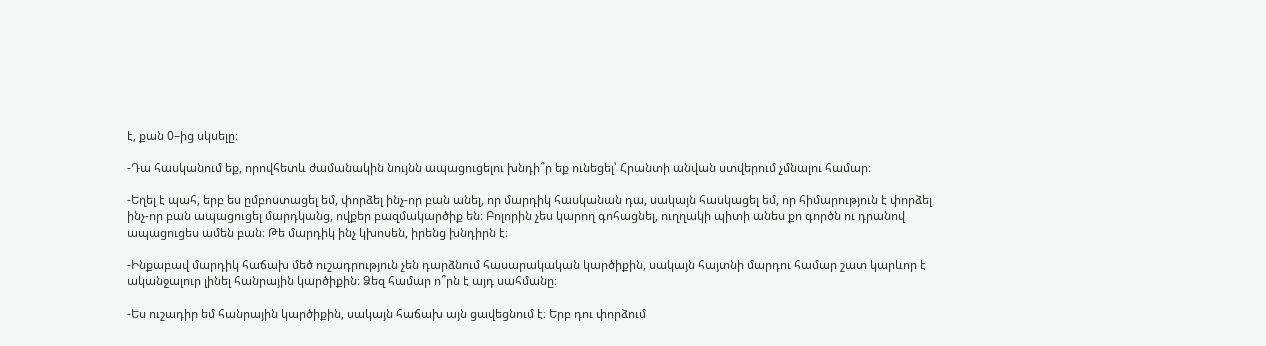է, քան 0–ից սկսելը։

-Դա հասկանում եք, որովհետև ժամանակին նույնն ապացուցելու խնդի՞ր եք ունեցել՝ Հրանտի անվան ստվերում չմնալու համար։

-Եղել է պահ, երբ ես ըմբոստացել եմ, փորձել ինչ-որ բան անել, որ մարդիկ հասկանան դա, սակայն հասկացել եմ, որ հիմարություն է փորձել ինչ-որ բան ապացուցել մարդկանց, ովքեր բազմակարծիք են։ Բոլորին չես կարող գոհացնել, ուղղակի պիտի անես քո գործն ու դրանով ապացուցես ամեն բան։ Թե մարդիկ ինչ կխոսեն, իրենց խնդիրն է։

-Ինքաբավ մարդիկ հաճախ մեծ ուշադրություն չեն դարձնում հասարակական կարծիքին, սակայն հայտնի մարդու համար շատ կարևոր է ականջալուր լինել հանրային կարծիքին։ Ձեզ համար ո՞րն է այդ սահմանը։

-Ես ուշադիր եմ հանրային կարծիքին, սակայն հաճախ այն ցավեցնում է։ Երբ դու փորձում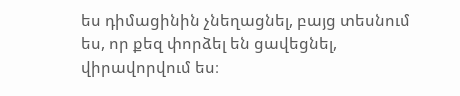ես դիմացինին չնեղացնել, բայց տեսնում ես, որ քեզ փորձել են ցավեցնել, վիրավորվում ես։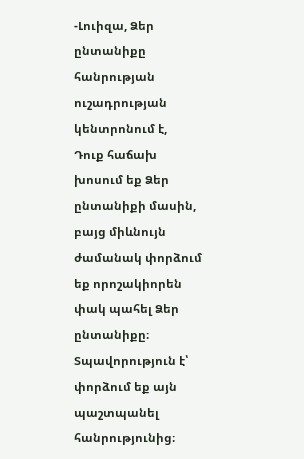-Լուիզա, Ձեր ընտանիքը հանրության ուշադրության կենտրոնում է,  Դուք հաճախ խոսում եք Ձեր ընտանիքի մասին, բայց միևնույն ժամանակ փորձում եք որոշակիորեն փակ պահել Ձեր ընտանիքը։ Տպավորություն է՝ փորձում եք այն պաշտպանել հանրությունից։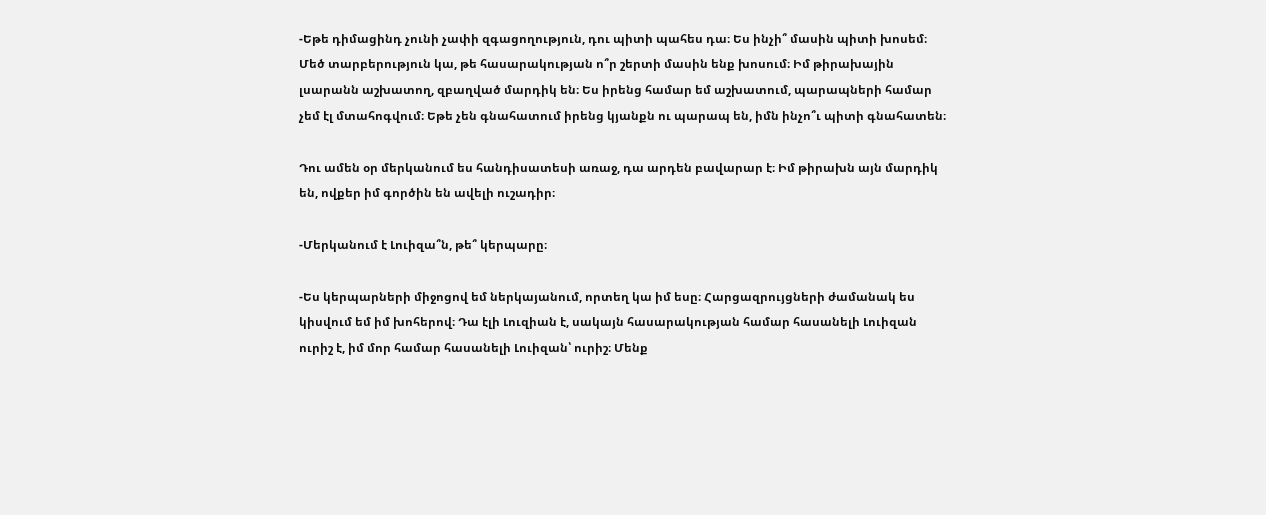-Եթե դիմացինդ չունի չափի զգացողություն, դու պիտի պահես դա։ Ես ինչի՞ մասին պիտի խոսեմ։ Մեծ տարբերություն կա, թե հասարակության ո՞ր շերտի մասին ենք խոսում։ Իմ թիրախային լսարանն աշխատող, զբաղված մարդիկ են։ Ես իրենց համար եմ աշխատում, պարապների համար չեմ էլ մտահոգվում։ Եթե չեն գնահատում իրենց կյանքն ու պարապ են, իմն ինչո՞ւ պիտի գնահատեն։

Դու ամեն օր մերկանում ես հանդիսատեսի առաջ, դա արդեն բավարար է։ Իմ թիրախն այն մարդիկ են, ովքեր իմ գործին են ավելի ուշադիր։

-Մերկանում է Լուիզա՞ն, թե՞ կերպարը։

-Ես կերպարների միջոցով եմ ներկայանում, որտեղ կա իմ եսը։ Հարցազրույցների ժամանակ ես կիսվում եմ իմ խոհերով։ Դա էլի Լուզիան է, սակայն հասարակության համար հասանելի Լուիզան  ուրիշ է, իմ մոր համար հասանելի Լուիզան՝ ուրիշ։ Մենք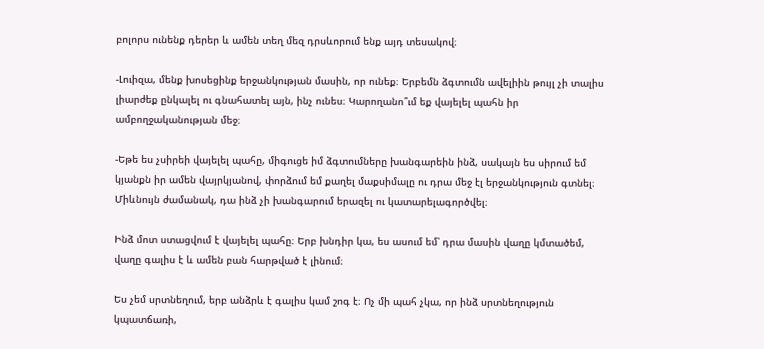բոլորս ունենք դերեր և ամեն տեղ մեզ դրսևորում ենք այդ տեսակով։

-Լուիզա, մենք խոսեցինք երջանկության մասին, որ ունեք։ Երբեմն ձգտումն ավելիին թույլ չի տալիս լիարժեք ընկալել ու գնահատել այն, ինչ ունես։ Կարողանո՞ւմ եք վայելել պահն իր ամբողջականության մեջ։

-Եթե ես չսիրեի վայելել պահը, միգուցե իմ ձգտումները խանգարեին ինձ, սակայն ես սիրում եմ կյանքն իր ամեն վայրկյանով, փորձում եմ քաղել մաքսիմալը ու դրա մեջ էլ երջանկություն գտնել։ Միևնույն ժամանակ, դա ինձ չի խանգարում երազել ու կատարելագործվել։

Ինձ մոտ ստացվում է վայելել պահը։ Երբ խնդիր կա, ես ասում եմ՝ դրա մասին վաղը կմտածեմ, վաղը գալիս է և ամեն բան հարթված է լինում։

Ես չեմ սրտնեղում, երբ անձրև է գալիս կամ շոգ է։ Ոչ մի պահ չկա, որ ինձ սրտնեղություն կպատճառի,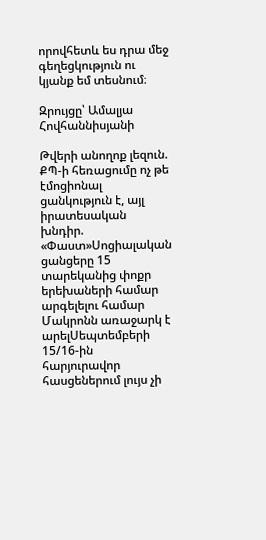որովհետև ես դրա մեջ գեղեցկություն ու կյանք եմ տեսնում։

Զրույցը՝ Ամալյա Հովհաննիսյանի

Թվերի անողոք լեզուն. ՔՊ-ի հեռացումը ոչ թե էմոցիոնալ ցանկություն է, այլ իրատեսական խնդիր. «Փաստ»Սոցիալական ցանցերը 15 տարեկանից փոքր երեխաների համար արգելելու համար Մակրոնն առաջարկ է արելՍեպտեմբերի 15/16-ին հարյուրավոր հասցեներում լույս չի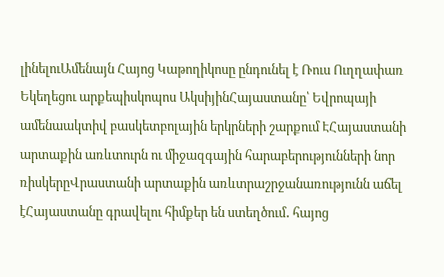լինելուԱմենայն Հայոց Կաթողիկոսը ընդունել է Ռուս Ուղղափառ Եկեղեցու արքեպիսկոպոս ԱկսիյինՀայաստանը՝ Եվրոպայի ամենաակտիվ բասկետբոլային երկրների շարքում ԷՀայաստանի արտաքին առևտուրն ու միջազգային հարաբերությունների նոր ռիսկերըՎրաստանի արտաքին առևտրաշրջանառությունն աճել էՀայաստանը գրավելու հիմքեր են ստեղծում․ հայոց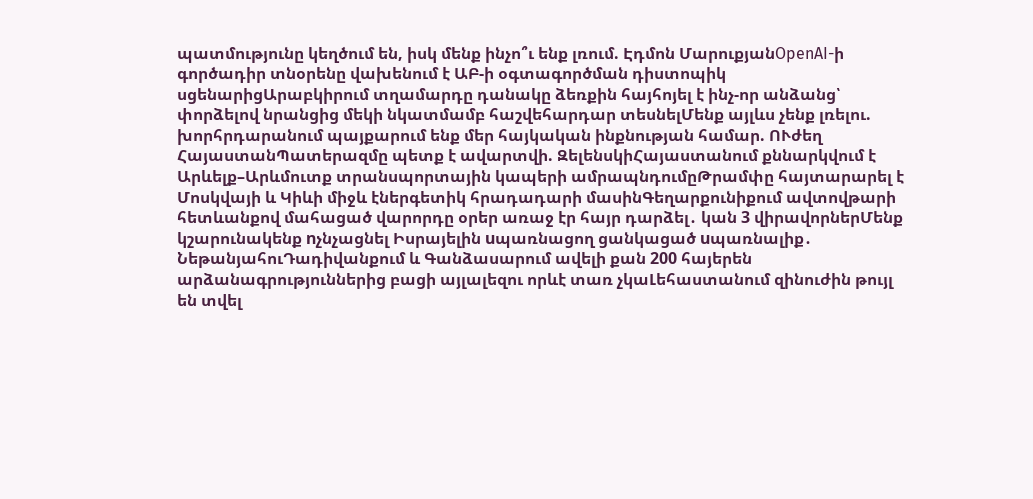պատմությունը կեղծում են, իսկ մենք ինչո՞ւ ենք լռում. Էդմոն ՄարուքյանOpenAI-ի գործադիր տնօրենը վախենում է ԱԲ-ի օգտագործման դիստոպիկ սցենարիցԱրաբկիրում տղամարդը դանակը ձեռքին հայհոյել է ինչ-որ անձանց՝ փորձելով նրանցից մեկի նկատմամբ հաշվեհարդար տեսնելՄենք այլևս չենք լռելու. խորհրդարանում պայքարում ենք մեր հայկական ինքնության համար. ՈՒժեղ ՀայաստանՊատերազմը պետք է ավարտվի. ԶելենսկիՀայաստանում քննարկվում է Արևելք–Արևմուտք տրանսպորտային կապերի ամրապնդումըԹրամփը հայտարարել է Մոսկվայի և Կիևի միջև էներգետիկ հրադադարի մասինԳեղարքունիքում ավտովթարի հետևանքով մահացած վարորդը օրեր առաջ էր հայր դարձել․ կան 3 վիրավորներՄենք կշարունակենք nչնչացնել Իսրայելին uպառնացող ցանկացած uպառնալիք․ ՆեթանյահուԴադիվանքում և Գանձասարում ավելի քան 200 հայերեն արձանագրություններից բացի այլալեզու որևէ տառ չկաԼեհաստանում զինուժին թույլ են տվել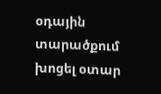օդային տարածքում խոցել օտար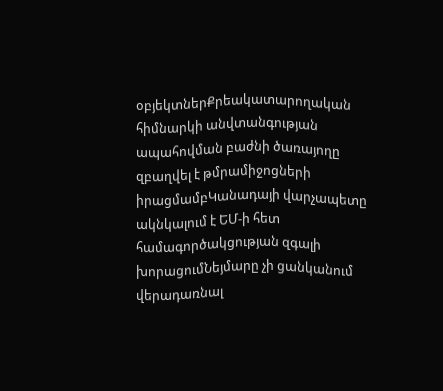օբյեկտներՔրեակատարողական հիմնարկի անվտանգության ապահովման բաժնի ծառայողը զբաղվել է թմրամիջոցների իրացմամբԿանադայի վարչապետը ակնկալում է ԵՄ-ի հետ համագործակցության զգալի խորացումՆեյմարը չի ցանկանում վերադառնալ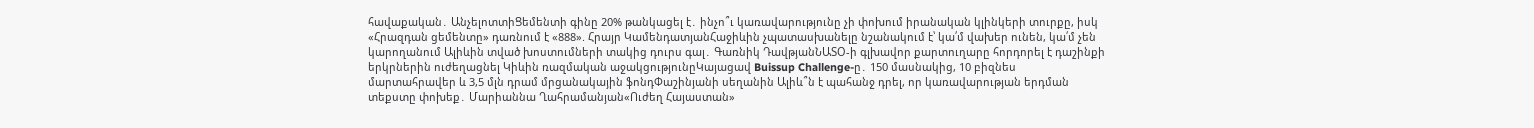հավաքական․ ԱնչելոտտիՑեմենտի գինը 20% թանկացել է․ ինչո՞ւ կառավարությունը չի փոխում իրանական կլինկերի տուրքը, իսկ «Հրազդան ցեմենտը» դառնում է «888». Հրայր ԿամենդատյանՀաջիևին չպատասխանելը նշանակում է՝ կա՛մ վախեր ունեն, կա՛մ չեն կարողանում Ալիևին տված խոստումների տակից դուրս գալ․ Գառնիկ ԴավթյանՆԱՏՕ-ի գլխավոր քարտուղարը հորդորել է դաշինքի երկրներին ուժեղացնել Կիևին ռազմական աջակցությունըԿայացավ Buissup Challenge-ը․ 150 մասնակից, 10 բիզնես մարտահրավեր և 3,5 մլն դրամ մրցանակային ֆոնդՓաշինյանի սեղանին Ալիև՞ն է պահանջ դրել, որ կառավարության երդման տեքստը փոխեք․ Մարիաննա Ղահրամանյան«Ուժեղ Հայաստան»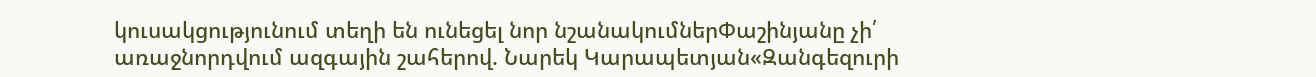կուսակցությունում տեղի են ունեցել նոր նշանակումներՓաշինյանը չի՛ առաջնորդվում ազգային շահերով. Նարեկ Կարապետյան«Զանգեզուրի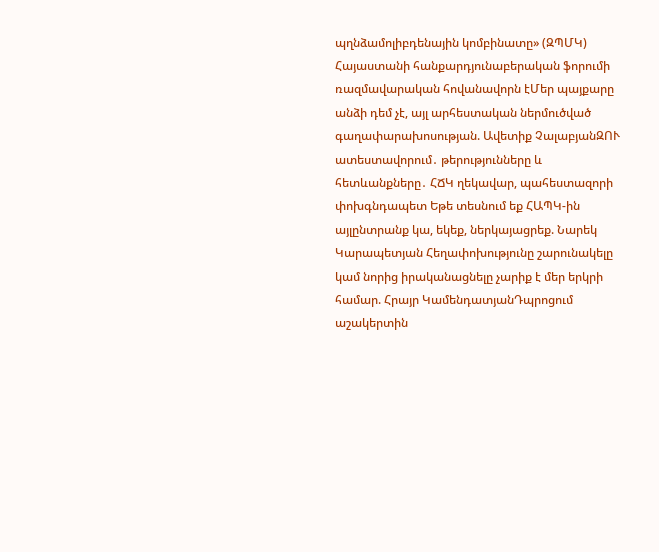պղնձամոլիբդենային կոմբինատը» (ԶՊՄԿ) Հայաստանի հանքարդյունաբերական ֆորումի ռազմավարական հովանավորն էՄեր պայքարը անձի դեմ չէ, այլ արհեստական ներմուծված գաղափարախոսության. Ավետիք ՉալաբյանԶՈՒ ատեստավորում․ թերությունները և հետևանքները․ ՀՃԿ ղեկավար, պահեստազորի փոխգնդապետ Եթե տեսնում եք ՀԱՊԿ-ին այլընտրանք կա, եկեք, ներկայացրեք. Նարեկ Կարապետյան Հեղափոխությունը շարունակելը կամ նորից իրականացնելը չարիք է մեր երկրի համար. Հրայր ԿամենդատյանԴպրոցում աշակերտին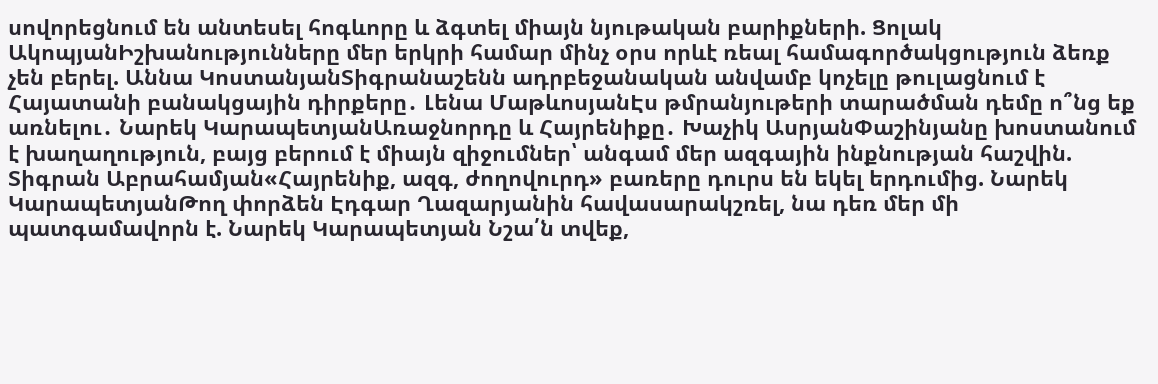սովորեցնում են անտեսել հոգևորը և ձգտել միայն նյութական բարիքների. Ցոլակ ԱկոպյանԻշխանությունները մեր երկրի համար մինչ օրս որևէ ռեալ համագործակցություն ձեռք չեն բերել. Աննա ԿոստանյանՏիգրանաշենն ադրբեջանական անվամբ կոչելը թուլացնում է Հայատանի բանակցային դիրքերը․ Լենա ՄաթևոսյանԷս թմրանյութերի տարածման դեմը ո՞նց եք առնելու․ Նարեկ ԿարապետյանԱռաջնորդը և Հայրենիքը․ Խաչիկ ԱսրյանՓաշինյանը խոստանում է խաղաղություն, բայց բերում է միայն զիջումներ՝ անգամ մեր ազգային ինքնության հաշվին. Տիգրան Աբրահամյան«Հայրենիք, ազգ, ժողովուրդ» բառերը դուրս են եկել երդումից. Նարեկ ԿարապետյանԹող փորձեն Էդգար Ղազարյանին հավասարակշռել, նա դեռ մեր մի պատգամավորն է. Նարեկ Կարապետյան Նշա՛ն տվեք,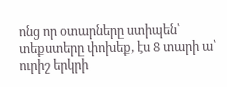ոնց որ օտարները ստիպեն՝ տեքստերը փոխեք, էս 8 տարի ա՝ ուրիշ երկրի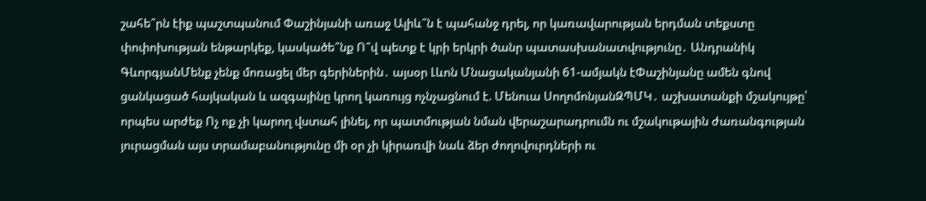շահե՞րն էիք պաշտպանում Փաշինյանի առաջ Ալիև՞ն է պահանջ դրել, որ կառավարության երդման տեքստը փոփոխության ենթարկեք, կասկածե՞նք Ո՞վ պետք է կրի երկրի ծանր պատասխանատվությունը․ Անդրանիկ ԳևորգյանՄենք չենք մոռացել մեր գերիներին․ այսօր Լևոն Մնացականյանի 61-ամյակն էՓաշինյանը ամեն գնով ցանկացած հայկական և ազգայինը կրող կառույց ոչնչացնում է. Մենուա ՍողոմոնյանԶՊՄԿ․ աշխատանքի մշակույթը՝ որպես արժեք Ոչ ոք չի կարող վստահ լինել, որ պատմության նման վերաշարադրումն ու մշակութային ժառանգության յուրացման այս տրամաբանությունը մի օր չի կիրառվի նաև ձեր ժողովուրդների ու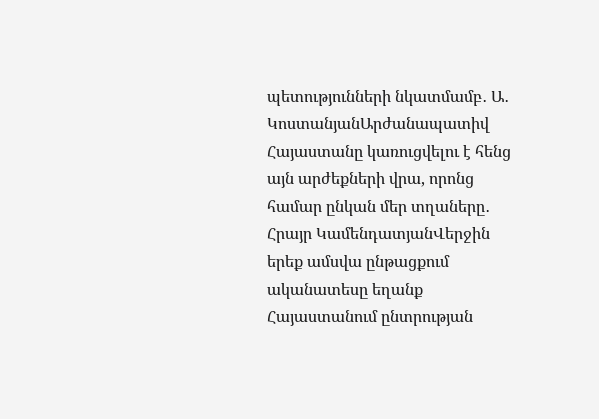պետությունների նկատմամբ․ Ա․ ԿոստանյանԱրժանապատիվ Հայաստանը կառուցվելու է հենց այն արժեքների վրա, որոնց համար ընկան մեր տղաները․ Հրայր ԿամենդատյանՎերջին երեք ամսվա ընթացքում ականատեսը եղանք Հայաստանում ընտրության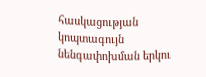հասկացության կոպտագույն նենգափոխման երկու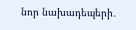նոր նախադեպերի․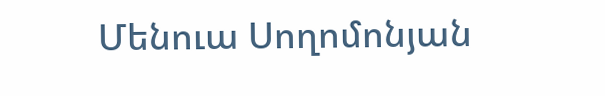Մենուա Սողոմոնյան